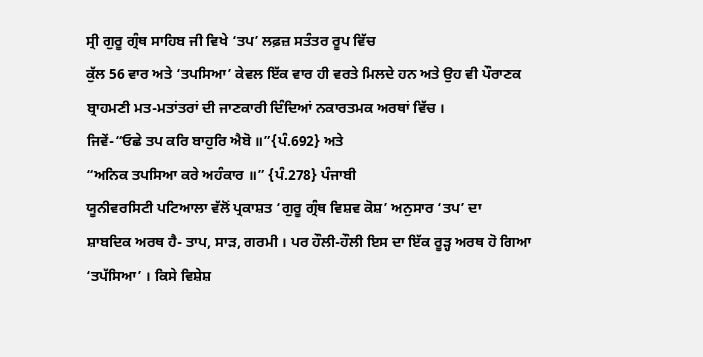ਸ੍ਰੀ ਗੁਰੂ ਗ੍ਰੰਥ ਸਾਹਿਬ ਜੀ ਵਿਖੇ ‘ਤਪ’ ਲਫ਼ਜ਼ ਸਤੰਤਰ ਰੂਪ ਵਿੱਚ
ਕੁੱਲ 56 ਵਾਰ ਅਤੇ ‘ਤਪਸਿਆ’ ਕੇਵਲ ਇੱਕ ਵਾਰ ਹੀ ਵਰਤੇ ਮਿਲਦੇ ਹਨ ਅਤੇ ਉਹ ਵੀ ਪੌਰਾਣਕ
ਬ੍ਰਾਹਮਣੀ ਮਤ-ਮਤਾਂਤਰਾਂ ਦੀ ਜਾਣਕਾਰੀ ਦਿੰਦਿਆਂ ਨਕਾਰਤਮਕ ਅਰਥਾਂ ਵਿੱਚ ।
ਜਿਵੇਂ-“ਓਛੇ ਤਪ ਕਰਿ ਬਾਹੁਰਿ ਐਬੋ ॥”{ਪੰ.692} ਅਤੇ
“ਅਨਿਕ ਤਪਸਿਆ ਕਰੇ ਅਹੰਕਾਰ ॥” {ਪੰ.278} ਪੰਜਾਬੀ
ਯੂਨੀਵਰਸਿਟੀ ਪਟਿਆਲਾ ਵੱਲੋਂ ਪ੍ਰਕਾਸ਼ਤ ‘ਗੁਰੂ ਗ੍ਰੰਥ ਵਿਸ਼ਵ ਕੋਸ਼’ ਅਨੁਸਾਰ ‘ਤਪ’ ਦਾ
ਸ਼ਾਬਦਿਕ ਅਰਥ ਹੈ- ਤਾਪ, ਸਾੜ, ਗਰਮੀ । ਪਰ ਹੌਲੀ-ਹੌਲੀ ਇਸ ਦਾ ਇੱਕ ਰੂੜ੍ਹ ਅਰਥ ਹੋ ਗਿਆ
‘ਤਪੱਸਿਆ’ । ਕਿਸੇ ਵਿਸ਼ੇਸ਼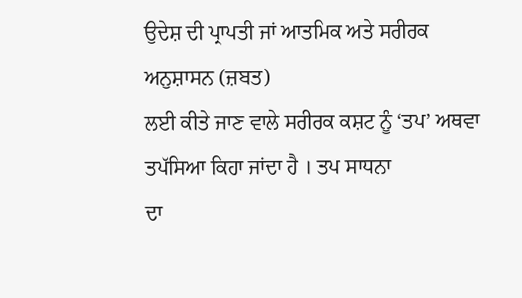ਉਦੇਸ਼ ਦੀ ਪ੍ਰਾਪਤੀ ਜਾਂ ਆਤਮਿਕ ਅਤੇ ਸਰੀਰਕ ਅਨੁਸ਼ਾਸਨ (ਜ਼ਬਤ)
ਲਈ ਕੀਤੇ ਜਾਣ ਵਾਲੇ ਸਰੀਰਕ ਕਸ਼ਟ ਨੂੰ ‘ਤਪ’ ਅਥਵਾ ਤਪੱਸਿਆ ਕਿਹਾ ਜਾਂਦਾ ਹੈ । ਤਪ ਸਾਧਨਾ
ਦਾ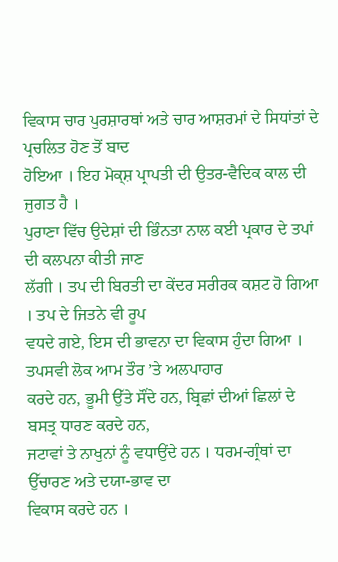ਵਿਕਾਸ ਚਾਰ ਪੁਰਸ਼ਾਰਥਾਂ ਅਤੇ ਚਾਰ ਆਸ਼ਰਮਾਂ ਦੇ ਸਿਧਾਂਤਾਂ ਦੇ ਪ੍ਰਚਲਿਤ ਹੋਣ ਤੋਂ ਬਾਦ
ਹੋਇਆ । ਇਹ ਮੋਕ੍ਸ਼ ਪ੍ਰਾਪਤੀ ਦੀ ਉਤਰ-ਵੈਦਿਕ ਕਾਲ ਦੀ ਜੁਗਤ ਹੈ ।
ਪੁਰਾਣਾ ਵਿੱਚ ਉਦੇਸ਼ਾਂ ਦੀ ਭਿੰਨਤਾ ਨਾਲ ਕਈ ਪ੍ਰਕਾਰ ਦੇ ਤਪਾਂ ਦੀ ਕਲਪਨਾ ਕੀਤੀ ਜਾਣ
ਲੱਗੀ । ਤਪ ਦੀ ਬਿਰਤੀ ਦਾ ਕੇਂਦਰ ਸਰੀਰਕ ਕਸ਼ਟ ਹੋ ਗਿਆ । ਤਪ ਦੇ ਜਿਤਨੇ ਵੀ ਰੂਪ
ਵਧਦੇ ਗਏ, ਇਸ ਦੀ ਭਾਵਨਾ ਦਾ ਵਿਕਾਸ ਹੁੰਦਾ ਗਿਆ । ਤਪਸਵੀ ਲੋਕ ਆਮ ਤੌਰ ’ਤੇ ਅਲਪਾਹਾਰ
ਕਰਦੇ ਹਨ, ਭੂਮੀ ਉੱਤੇ ਸੌਂਦੇ ਹਨ, ਬ੍ਰਿਛਾਂ ਦੀਆਂ ਛਿਲਾਂ ਦੇ ਬਸਤ੍ਰ ਧਾਰਣ ਕਰਦੇ ਹਨ,
ਜਟਾਵਾਂ ਤੇ ਨਾਖੁਨਾਂ ਨੂੰ ਵਧਾਉਂਦੇ ਹਨ । ਧਰਮ-ਗ੍ਰੰਥਾਂ ਦਾ ਉੱਚਾਰਣ ਅਤੇ ਦਯਾ-ਭਾਵ ਦਾ
ਵਿਕਾਸ ਕਰਦੇ ਹਨ ।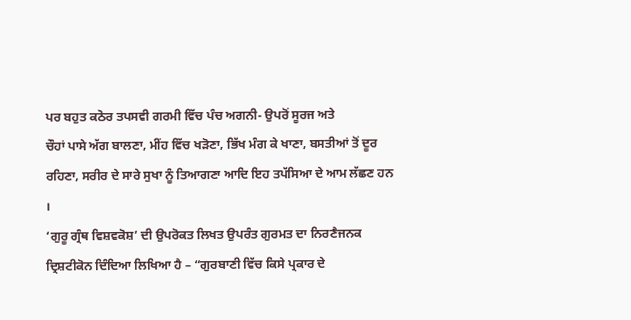ਪਰ ਬਹੁਤ ਕਠੋਰ ਤਪਸਵੀ ਗਰਮੀ ਵਿੱਚ ਪੰਚ ਅਗਨੀ- ਉਪਰੋਂ ਸੂਰਜ ਅਤੇ
ਚੌਹਾਂ ਪਾਸੇ ਅੱਗ ਬਾਲਣਾ, ਮੀਂਹ ਵਿੱਚ ਖੜੋਣਾ, ਭਿੱਖ ਮੰਗ ਕੇ ਖਾਣਾ, ਬਸਤੀਆਂ ਤੋਂ ਦੂਰ
ਰਹਿਣਾ, ਸਰੀਰ ਦੇ ਸਾਰੇ ਸੁਖਾ ਨੂੰ ਤਿਆਗਣਾ ਆਦਿ ਇਹ ਤਪੱਸਿਆ ਦੇ ਆਮ ਲੱਛਣ ਹਨ ।
‘ਗੁਰੂ ਗ੍ਰੰਥ ਵਿਸ਼ਵਕੋਸ਼’ ਦੀ ਉਪਰੋਕਤ ਲਿਖਤ ਉਪਰੰਤ ਗੁਰਮਤ ਦਾ ਨਿਰਣੈਜਨਕ
ਦ੍ਰਿਸ਼ਟੀਕੋਨ ਦਿੰਦਿਆ ਲਿਖਿਆ ਹੈ – “ਗੁਰਬਾਣੀ ਵਿੱਚ ਕਿਸੇ ਪ੍ਰਕਾਰ ਦੇ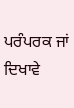ਪਰੰਪਰਕ ਜਾਂ
ਦਿਖਾਵੇ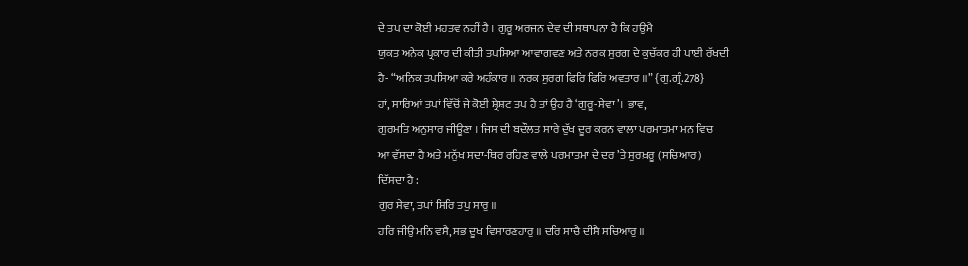ਦੇ ਤਪ ਦਾ ਕੋਈ ਮਹਤਵ ਨਹੀਂ ਹੈ । ਗੁਰੂ ਅਰਜਨ ਦੇਵ ਦੀ ਸਥਾਪਨਾ ਹੈ ਕਿ ਹਉਮੈ
ਯੁਕਤ ਅਨੇਕ ਪ੍ਰਕਾਰ ਦੀ ਕੀਤੀ ਤਪਸਿਆ ਆਵਾਗਵਣ ਅਤੇ ਨਰਕ ਸੁਰਗ ਦੇ ਕੁਚੱਕਰ ਹੀ ਪਾਈ ਰੱਖਦੀ
ਹੈ- “ਅਨਿਕ ਤਪਸਿਆ ਕਰੇ ਅਹੰਕਾਰ ॥ ਨਰਕ ਸੁਰਗ ਫਿਰਿ ਫਿਰਿ ਅਵਤਾਰ ॥” {ਗੁ.ਗ੍ਰੰ.278}
ਹਾਂ, ਸਾਰਿਆਂ ਤਪਾਂ ਵਿੱਚੋਂ ਜੇ ਕੋਈ ਸ਼੍ਰੇਸ਼ਟ ਤਪ ਹੈ ਤਾਂ ਉਹ ਹੈ ‘ਗੁਰੂ-ਸੇਵਾ’। ਭਾਵ,
ਗੁਰਮਤਿ ਅਨੁਸਾਰ ਜੀਊਣਾ । ਜਿਸ ਦੀ ਬਦੌਲਤ ਸਾਰੇ ਦੁੱਖ ਦੂਰ ਕਰਨ ਵਾਲਾ ਪਰਮਾਤਮਾ ਮਨ ਵਿਚ
ਆ ਵੱਸਦਾ ਹੈ ਅਤੇ ਮਨੁੱਖ ਸਦਾ-ਥਿਰ ਰਹਿਣ ਵਾਲੇ ਪਰਮਾਤਮਾ ਦੇ ਦਰ ’ਤੇ ਸੁਰਖ਼ਰੂ (ਸਚਿਆਰ)
ਦਿੱਸਦਾ ਹੈ :
ਗੁਰ ਸੇਵਾ, ਤਪਾਂ ਸਿਰਿ ਤਪੁ ਸਾਰੁ ॥
ਹਰਿ ਜੀਉ ਮਨਿ ਵਸੈ, ਸਭ ਦੂਖ ਵਿਸਾਰਣਹਾਰੁ ॥ ਦਰਿ ਸਾਚੈ ਦੀਸੈ ਸਚਿਆਰੁ ॥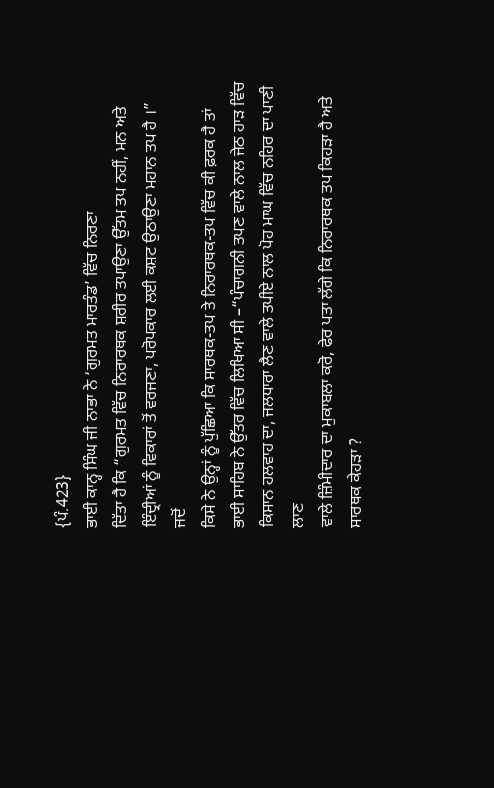{ਪੰ.423}
ਭਾਈ ਕਾਨ੍ਹ ਸਿੰਘ ਜੀ ਨਾਭਾ ਨੇ ‘ਗੁਰਮਤ ਮਾਰਤੰਡ’ ਵਿੱਚ ਨਿਰਣਾ
ਦਿੱਤਾ ਹੈ ਕਿ “ਗੁਰਮਤ ਵਿੱਚ ਨਿਰਾਰਥਕ ਸ਼ਰੀਰ ਤਪਾਉਣਾ ਉੱਤਮ ਤਪ ਨਹੀਂ, ਮਨ ਅਤੇ
ਇੰਦ੍ਰੀਆਂ ਨੂੰ ਵਿਕਾਰਾਂ ਤੋਂ ਵਰਜਣਾ, ਪਰੋਪਕਾਰ ਲਈ ਕਸ਼ਟ ਉਠਾਉਣਾ ਮਹਾਨ ਤਪ ਹੈ ।” ਜਦੋਂ
ਕਿਸੇ ਨੇ ਉਨ੍ਹਾਂ ਨੂੰ ਪੁੱਛਿਆ ਕਿ ਸਾਰਥਕ-ਤਪ ਤੇ ਨਿਰਾਰਥਕ-ਤਪ ਵਿੱਚ ਕੀ ਫ਼ਰਕ ਹੈ ਤਾਂ
ਭਾਈ ਸਾਹਿਬ ਨੇ ਉੱਤਰ ਵਿੱਚ ਲਿਖਿਆ ਸੀ –“ਪੰਚਾਗਨੀ ਤਪਣ ਵਾਲੇ ਨਾਲ ਜੇਠ ਹਾੜ ਵਿੱਚ
ਕਿਸਾਨ ਹਲਵਾਹ ਦਾ, ਜਲਧਾਰਾ ਲੈਣ ਵਾਲੇ ਤਪੀਏ ਨਾਲ ਪੋਹ ਮਾਘ ਵਿੱਚ ਨਹਿਰ ਦਾ ਪਾਣੀ ਲਾਣ
ਵਾਲੇ ਜ਼ਿੰਮੀਦਾਰ ਦਾ ਮੁਕਾਬਲਾ ਕਰੋ, ਫੇਰ ਪਤਾ ਲੱਗੇ ਕਿ ਨਿਰਾਰਥਕ ਤਪ ਕਿਹੜਾ ਹੈ ਅਤੇ
ਸਾਰਥਕ ਕੇਹੜਾ ?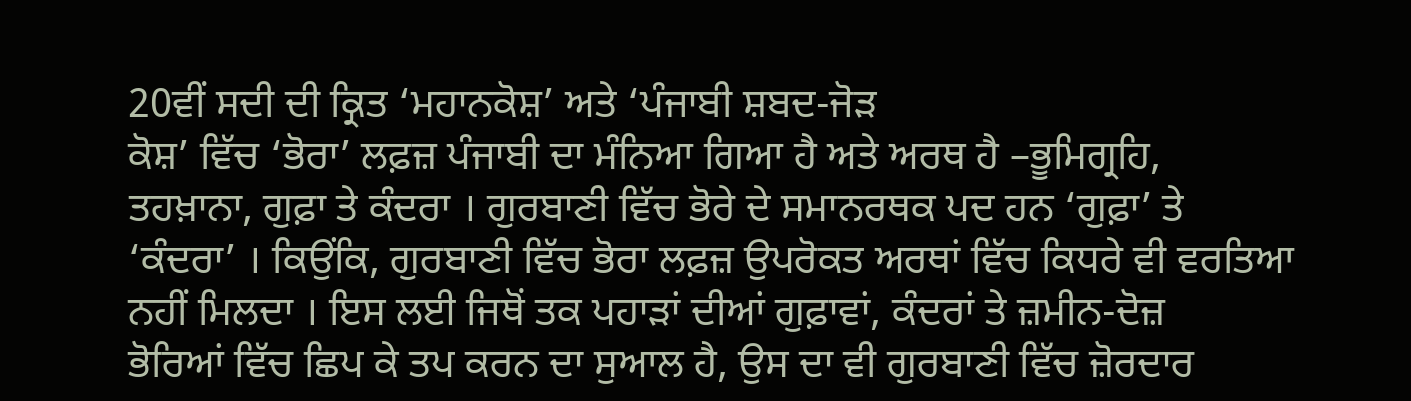20ਵੀਂ ਸਦੀ ਦੀ ਕ੍ਰਿਤ ‘ਮਹਾਨਕੋਸ਼’ ਅਤੇ ‘ਪੰਜਾਬੀ ਸ਼ਬਦ-ਜੋੜ
ਕੋਸ਼’ ਵਿੱਚ ‘ਭੋਰਾ’ ਲਫ਼ਜ਼ ਪੰਜਾਬੀ ਦਾ ਮੰਨਿਆ ਗਿਆ ਹੈ ਅਤੇ ਅਰਥ ਹੈ –ਭੂਮਿਗ੍ਰਹਿ,
ਤਹਖ਼ਾਨਾ, ਗੁਫ਼ਾ ਤੇ ਕੰਦਰਾ । ਗੁਰਬਾਣੀ ਵਿੱਚ ਭੋਰੇ ਦੇ ਸਮਾਨਰਥਕ ਪਦ ਹਨ ‘ਗੁਫ਼ਾ’ ਤੇ
‘ਕੰਦਰਾ’ । ਕਿਉਂਕਿ, ਗੁਰਬਾਣੀ ਵਿੱਚ ਭੋਰਾ ਲਫ਼ਜ਼ ਉਪਰੋਕਤ ਅਰਥਾਂ ਵਿੱਚ ਕਿਧਰੇ ਵੀ ਵਰਤਿਆ
ਨਹੀਂ ਮਿਲਦਾ । ਇਸ ਲਈ ਜਿਥੋਂ ਤਕ ਪਹਾੜਾਂ ਦੀਆਂ ਗੁਫ਼ਾਵਾਂ, ਕੰਦਰਾਂ ਤੇ ਜ਼ਮੀਨ-ਦੋਜ਼
ਭੋਰਿਆਂ ਵਿੱਚ ਛਿਪ ਕੇ ਤਪ ਕਰਨ ਦਾ ਸੁਆਲ ਹੈ, ਉਸ ਦਾ ਵੀ ਗੁਰਬਾਣੀ ਵਿੱਚ ਜ਼ੋਰਦਾਰ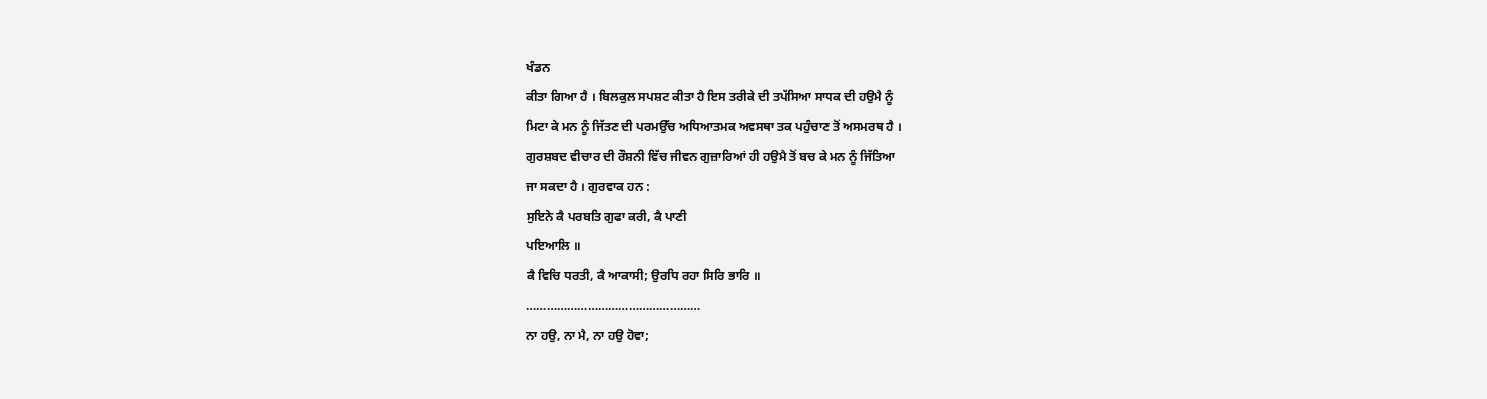ਖੰਡਨ
ਕੀਤਾ ਗਿਆ ਹੈ । ਬਿਲਕੁਲ ਸਪਸ਼ਟ ਕੀਤਾ ਹੈ ਇਸ ਤਰੀਕੇ ਦੀ ਤਪੱਸਿਆ ਸਾਧਕ ਦੀ ਹਉਮੈ ਨੂੰ
ਮਿਟਾ ਕੇ ਮਨ ਨੂੰ ਜਿੱਤਣ ਦੀ ਪਰਮਉੱਚ ਅਧਿਆਤਮਕ ਅਵਸਥਾ ਤਕ ਪਹੁੰਚਾਣ ਤੋਂ ਅਸਮਰਥ ਹੈ ।
ਗੁਰਸ਼ਬਦ ਵੀਚਾਰ ਦੀ ਰੌਸ਼ਨੀ ਵਿੱਚ ਜੀਵਨ ਗੁਜ਼ਾਰਿਆਂ ਹੀ ਹਉਮੈ ਤੋਂ ਬਚ ਕੇ ਮਨ ਨੂੰ ਜਿੱਤਿਆ
ਜਾ ਸਕਦਾ ਹੈ । ਗੁਰਵਾਕ ਹਨ :
ਸੁਇਨੇ ਕੈ ਪਰਬਤਿ ਗੁਫਾ ਕਰੀ, ਕੈ ਪਾਣੀ
ਪਇਆਲਿ ॥
ਕੈ ਵਿਚਿ ਧਰਤੀ, ਕੈ ਆਕਾਸੀ; ਉਰਧਿ ਰਹਾ ਸਿਰਿ ਭਾਰਿ ॥
……………………………………………
ਨਾ ਹਉ, ਨਾ ਮੈ, ਨਾ ਹਉ ਹੋਵਾ;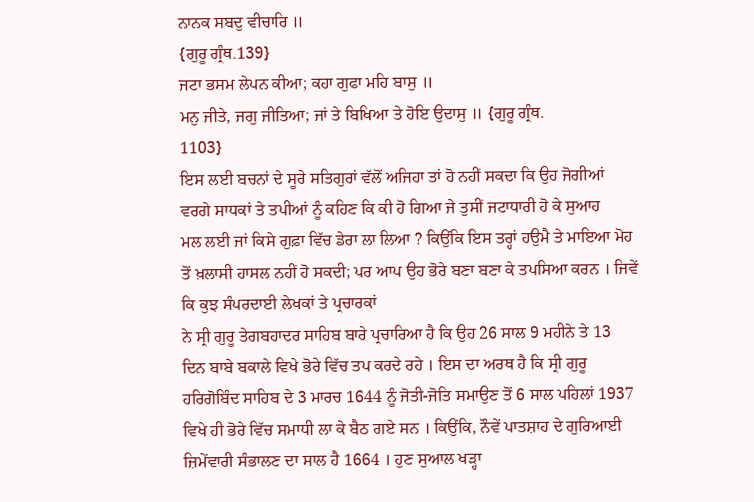ਨਾਨਕ ਸਬਦੁ ਵੀਚਾਰਿ ॥
{ਗੁਰੂ ਗ੍ਰੰਥ.139}
ਜਟਾ ਭਸਮ ਲੇਪਨ ਕੀਆ; ਕਹਾ ਗੁਫਾ ਮਹਿ ਬਾਸੁ ॥
ਮਨੁ ਜੀਤੇ, ਜਗੁ ਜੀਤਿਆ; ਜਾਂ ਤੇ ਬਿਖਿਆ ਤੇ ਹੋਇ ਉਦਾਸੁ ॥ {ਗੁਰੂ ਗ੍ਰੰਥ.
1103}
ਇਸ ਲਈ ਬਚਨਾਂ ਦੇ ਸੂਰੇ ਸਤਿਗੁਰਾਂ ਵੱਲੋਂ ਅਜਿਹਾ ਤਾਂ ਹੋ ਨਹੀਂ ਸਕਦਾ ਕਿ ਉਹ ਜੋਗੀਆਂ
ਵਰਗੇ ਸਾਧਕਾਂ ਤੇ ਤਪੀਆਂ ਨੂੰ ਕਹਿਣ ਕਿ ਕੀ ਹੋ ਗਿਆ ਜੇ ਤੁਸੀਂ ਜਟਾਧਾਰੀ ਹੋ ਕੇ ਸੁਆਹ
ਮਲ ਲਈ ਜਾਂ ਕਿਸੇ ਗੁਫ਼ਾ ਵਿੱਚ ਡੇਰਾ ਲਾ ਲਿਆ ? ਕਿਉਂਕਿ ਇਸ ਤਰ੍ਹਾਂ ਹਉਮੈ ਤੇ ਮਾਇਆ ਮੋਹ
ਤੋਂ ਖ਼ਲਾਸੀ ਹਾਸਲ ਨਹੀਂ ਹੋ ਸਕਦੀ; ਪਰ ਆਪ ਉਹ ਭੋਰੇ ਬਣਾ ਬਣਾ ਕੇ ਤਪਸਿਆ ਕਰਨ । ਜਿਵੇਂ
ਕਿ ਕੁਝ ਸੰਪਰਦਾਈ ਲੇਖਕਾਂ ਤੇ ਪ੍ਰਚਾਰਕਾਂ
ਨੇ ਸ੍ਰੀ ਗੁਰੂ ਤੇਗਬਹਾਦਰ ਸਾਹਿਬ ਬਾਰੇ ਪ੍ਰਚਾਰਿਆ ਹੈ ਕਿ ਉਹ 26 ਸਾਲ 9 ਮਹੀਨੇ ਤੇ 13
ਦਿਨ ਬਾਬੇ ਬਕਾਲੇ ਵਿਖੇ ਭੋਰੇ ਵਿੱਚ ਤਪ ਕਰਦੇ ਰਹੇ । ਇਸ ਦਾ ਅਰਥ ਹੈ ਕਿ ਸ੍ਰੀ ਗੁਰੂ
ਹਰਿਗੋਬਿੰਦ ਸਾਹਿਬ ਦੇ 3 ਮਾਰਚ 1644 ਨੂੰ ਜੋਤੀ-ਜੋਤਿ ਸਮਾਉਣ ਤੋਂ 6 ਸਾਲ ਪਹਿਲਾਂ 1937
ਵਿਖੇ ਹੀ ਭੋਰੇ ਵਿੱਚ ਸਮਾਧੀ ਲਾ ਕੇ ਬੈਠ ਗਏ ਸਨ । ਕਿਉਂਕਿ, ਨੌਵੇਂ ਪਾਤਸ਼ਾਹ ਦੇ ਗੁਰਿਆਈ
ਜ਼ਿਮੇਂਵਾਰੀ ਸੰਭਾਲਣ ਦਾ ਸਾਲ ਹੈ 1664 । ਹੁਣ ਸੁਆਲ ਖੜ੍ਹਾ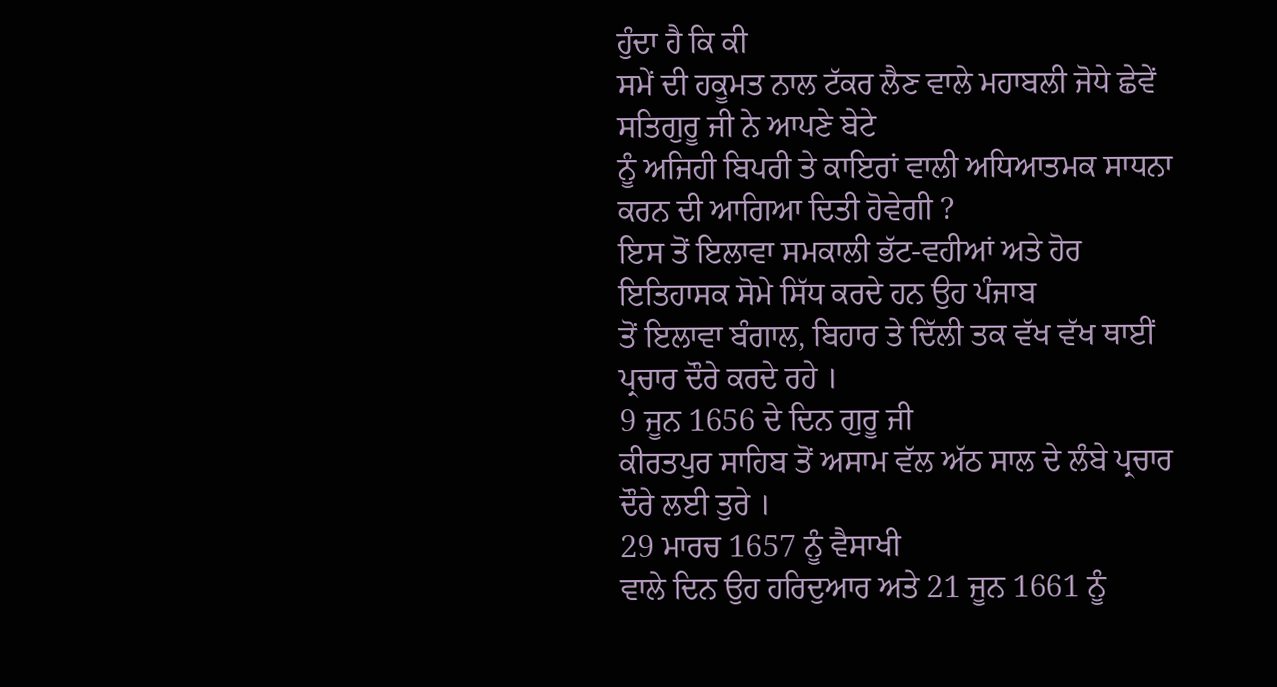ਹੁੰਦਾ ਹੈ ਕਿ ਕੀ
ਸਮੇਂ ਦੀ ਹਕੂਮਤ ਨਾਲ ਟੱਕਰ ਲੈਣ ਵਾਲੇ ਮਹਾਬਲੀ ਜੋਧੇ ਛੇਵੇਂ ਸਤਿਗੁਰੂ ਜੀ ਨੇ ਆਪਣੇ ਬੇਟੇ
ਨੂੰ ਅਜਿਹੀ ਬਿਪਰੀ ਤੇ ਕਾਇਰਾਂ ਵਾਲੀ ਅਧਿਆਤਮਕ ਸਾਧਨਾ ਕਰਨ ਦੀ ਆਗਿਆ ਦਿਤੀ ਹੋਵੇਗੀ ?
ਇਸ ਤੋਂ ਇਲਾਵਾ ਸਮਕਾਲੀ ਭੱਟ-ਵਹੀਆਂ ਅਤੇ ਹੋਰ ਇਤਿਹਾਸਕ ਸੋਮੇ ਸਿੱਧ ਕਰਦੇ ਹਨ ਉਹ ਪੰਜਾਬ
ਤੋਂ ਇਲਾਵਾ ਬੰਗਾਲ, ਬਿਹਾਰ ਤੇ ਦਿੱਲੀ ਤਕ ਵੱਖ ਵੱਖ ਥਾਈਂ ਪ੍ਰਚਾਰ ਦੌਰੇ ਕਰਦੇ ਰਹੇ ।
9 ਜੂਨ 1656 ਦੇ ਦਿਨ ਗੁਰੂ ਜੀ
ਕੀਰਤਪੁਰ ਸਾਹਿਬ ਤੋਂ ਅਸਾਮ ਵੱਲ ਅੱਠ ਸਾਲ ਦੇ ਲੰਬੇ ਪ੍ਰਚਾਰ ਦੌਰੇ ਲਈ ਤੁਰੇ ।
29 ਮਾਰਚ 1657 ਨੂੰ ਵੈਸਾਖੀ
ਵਾਲੇ ਦਿਨ ਉਹ ਹਰਿਦੁਆਰ ਅਤੇ 21 ਜੂਨ 1661 ਨੂੰ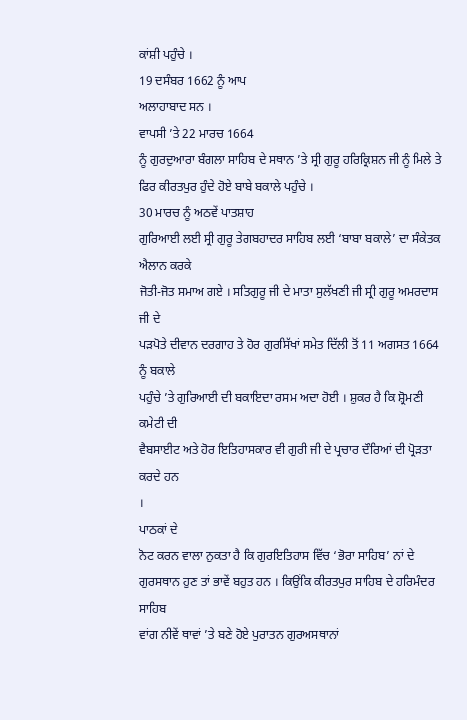ਕਾਂਸ਼ੀ ਪਹੁੰਚੇ ।
19 ਦਸੰਬਰ 1662 ਨੂੰ ਆਪ
ਅਲਾਹਾਬਾਦ ਸਨ ।
ਵਾਪਸੀ ’ਤੇ 22 ਮਾਰਚ 1664
ਨੂੰ ਗੁਰਦੁਆਰਾ ਬੰਗਲਾ ਸਾਹਿਬ ਦੇ ਸਥਾਨ ’ਤੇ ਸ੍ਰੀ ਗੁਰੂ ਹਰਿਕ੍ਰਿਸ਼ਨ ਜੀ ਨੂੰ ਮਿਲੇ ਤੇ
ਫਿਰ ਕੀਰਤਪੁਰ ਹੁੰਦੇ ਹੋਏ ਬਾਬੇ ਬਕਾਲੇ ਪਹੁੰਚੇ ।
30 ਮਾਰਚ ਨੂੰ ਅਠਵੇਂ ਪਾਤਸ਼ਾਹ
ਗੁਰਿਆਈ ਲਈ ਸ੍ਰੀ ਗੁਰੂ ਤੇਗਬਹਾਦਰ ਸਾਹਿਬ ਲਈ ‘ਬਾਬਾ ਬਕਾਲੇ’ ਦਾ ਸੰਕੇਤਕ ਐਲਾਨ ਕਰਕੇ
ਜੋਤੀ-ਜੋਤ ਸਮਾਅ ਗਏ । ਸਤਿਗੁਰੂ ਜੀ ਦੇ ਮਾਤਾ ਸੁਲੱਖਣੀ ਜੀ ਸ੍ਰੀ ਗੁਰੂ ਅਮਰਦਾਸ ਜੀ ਦੇ
ਪੜਪੋਤੇ ਦੀਵਾਨ ਦਰਗਾਹ ਤੇ ਹੋਰ ਗੁਰਸਿੱਖਾਂ ਸਮੇਤ ਦਿੱਲੀ ਤੋਂ 11 ਅਗਸਤ 1664 ਨੂੰ ਬਕਾਲੇ
ਪਹੁੰਚੇ ’ਤੇ ਗੁਰਿਆਈ ਦੀ ਬਕਾਇਦਾ ਰਸਮ ਅਦਾ ਹੋਈ । ਸ਼ੁਕਰ ਹੈ ਕਿ ਸ਼੍ਰੋਮਣੀ ਕਮੇਟੀ ਦੀ
ਵੈਬਸਾਈਟ ਅਤੇ ਹੋਰ ਇਤਿਹਾਸਕਾਰ ਵੀ ਗੁਰੀ ਜੀ ਦੇ ਪ੍ਰਚਾਰ ਦੌਰਿਆਂ ਦੀ ਪ੍ਰੋੜਤਾ ਕਰਦੇ ਹਨ
।
ਪਾਠਕਾਂ ਦੇ
ਨੋਟ ਕਰਨ ਵਾਲਾ ਨੁਕਤਾ ਹੈ ਕਿ ਗੁਰਇਤਿਹਾਸ ਵਿੱਚ ‘ਭੋਰਾ ਸਾਹਿਬ’ ਨਾਂ ਦੇ
ਗੁਰਸਥਾਨ ਹੁਣ ਤਾਂ ਭਾਵੇਂ ਬਹੁਤ ਹਨ । ਕਿਉਂਕਿ ਕੀਰਤਪੁਰ ਸਾਹਿਬ ਦੇ ਹਰਿਮੰਦਰ ਸਾਹਿਬ
ਵਾਂਗ ਨੀਵੇਂ ਥਾਵਾਂ ’ਤੇ ਬਣੇ ਹੋਏ ਪੁਰਾਤਨ ਗੁਰਅਸਥਾਨਾਂ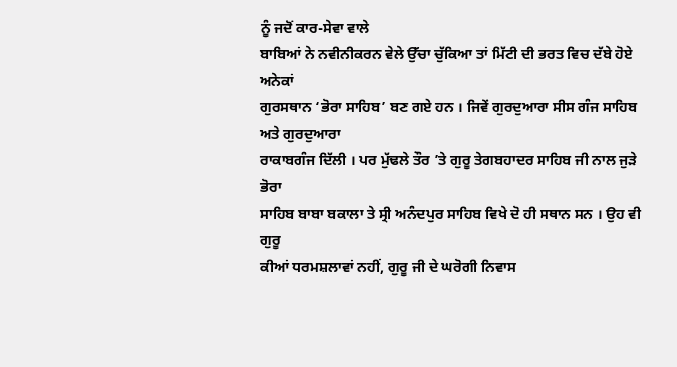ਨੂੰ ਜਦੋਂ ਕਾਰ-ਸੇਵਾ ਵਾਲੇ
ਬਾਬਿਆਂ ਨੇ ਨਵੀਨੀਕਰਨ ਵੇਲੇ ਉੱਚਾ ਚੁੱਕਿਆ ਤਾਂ ਮਿੱਟੀ ਦੀ ਭਰਤ ਵਿਚ ਦੱਬੇ ਹੋਏ ਅਨੇਕਾਂ
ਗੁਰਸਥਾਨ ‘ਭੋਰਾ ਸਾਹਿਬ’ ਬਣ ਗਏ ਹਨ । ਜਿਵੇਂ ਗੁਰਦੁਆਰਾ ਸੀਸ ਗੰਜ ਸਾਹਿਬ ਅਤੇ ਗੁਰਦੁਆਰਾ
ਰਾਕਾਬਗੰਜ ਦਿੱਲੀ । ਪਰ ਮੁੱਢਲੇ ਤੌਰ ’ਤੇ ਗੁਰੂ ਤੇਗਬਹਾਦਰ ਸਾਹਿਬ ਜੀ ਨਾਲ ਜੁੜੇ ਭੋਰਾ
ਸਾਹਿਬ ਬਾਬਾ ਬਕਾਲਾ ਤੇ ਸ੍ਰੀ ਅਨੰਦਪੁਰ ਸਾਹਿਬ ਵਿਖੇ ਦੋ ਹੀ ਸਥਾਨ ਸਨ । ਉਹ ਵੀ ਗੁਰੂ
ਕੀਆਂ ਧਰਮਸ਼ਲਾਵਾਂ ਨਹੀਂ, ਗੁਰੂ ਜੀ ਦੇ ਘਰੋਗੀ ਨਿਵਾਸ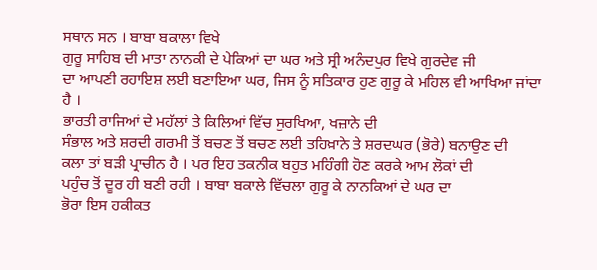ਸਥਾਨ ਸਨ । ਬਾਬਾ ਬਕਾਲਾ ਵਿਖੇ
ਗੁਰੂ ਸਾਹਿਬ ਦੀ ਮਾਤਾ ਨਾਨਕੀ ਦੇ ਪੇਕਿਆਂ ਦਾ ਘਰ ਅਤੇ ਸ੍ਰੀ ਅਨੰਦਪੁਰ ਵਿਖੇ ਗੁਰਦੇਵ ਜੀ
ਦਾ ਆਪਣੀ ਰਹਾਇਸ਼ ਲਈ ਬਣਾਇਆ ਘਰ, ਜਿਸ ਨੂੰ ਸਤਿਕਾਰ ਹੁਣ ਗੁਰੂ ਕੇ ਮਹਿਲ ਵੀ ਆਖਿਆ ਜਾਂਦਾ
ਹੈ ।
ਭਾਰਤੀ ਰਾਜਿਆਂ ਦੇ ਮਹੱਲਾਂ ਤੇ ਕਿਲਿਆਂ ਵਿੱਚ ਸੁਰਖਿਆ, ਖਜ਼ਾਨੇ ਦੀ
ਸੰਭਾਲ ਅਤੇ ਸ਼ਰਦੀ ਗਰਮੀ ਤੋਂ ਬਚਣ ਤੋਂ ਬਚਣ ਲਈ ਤਹਿਖ਼ਾਨੇ ਤੇ ਸ਼ਰਦਘਰ (ਭੋਰੇ) ਬਨਾਉਣ ਦੀ
ਕਲਾ ਤਾਂ ਬੜੀ ਪ੍ਰਾਚੀਨ ਹੈ । ਪਰ ਇਹ ਤਕਨੀਕ ਬਹੁਤ ਮਹਿੰਗੀ ਹੋਣ ਕਰਕੇ ਆਮ ਲੋਕਾਂ ਦੀ
ਪਹੁੰਚ ਤੋਂ ਦੂਰ ਹੀ ਬਣੀ ਰਹੀ । ਬਾਬਾ ਬਕਾਲੇ ਵਿੱਚਲਾ ਗੁਰੂ ਕੇ ਨਾਨਕਿਆਂ ਦੇ ਘਰ ਦਾ
ਭੋਰਾ ਇਸ ਹਕੀਕਤ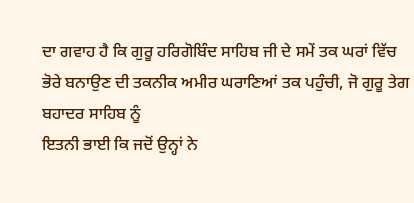ਦਾ ਗਵਾਹ ਹੈ ਕਿ ਗੁਰੂ ਹਰਿਗੋਬਿੰਦ ਸਾਹਿਬ ਜੀ ਦੇ ਸਮੇਂ ਤਕ ਘਰਾਂ ਵਿੱਚ
ਭੋਰੇ ਬਨਾਉਣ ਦੀ ਤਕਨੀਕ ਅਮੀਰ ਘਰਾਣਿਆਂ ਤਕ ਪਹੁੰਚੀ, ਜੋ ਗੁਰੂ ਤੇਗ ਬਹਾਦਰ ਸਾਹਿਬ ਨੂੰ
ਇਤਨੀ ਭਾਈ ਕਿ ਜਦੋਂ ਉਨ੍ਹਾਂ ਨੇ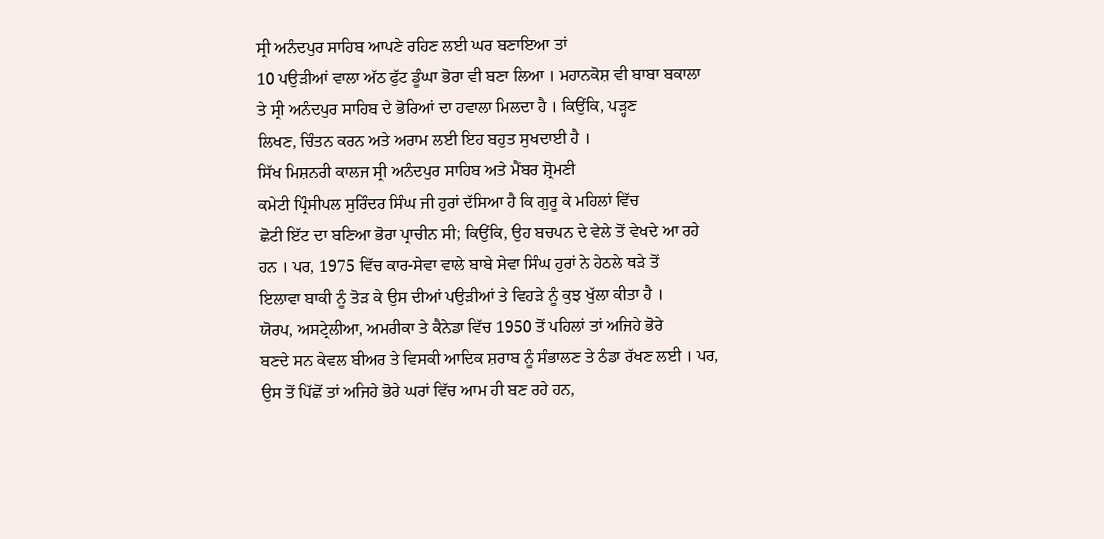ਸ੍ਰੀ ਅਨੰਦਪੁਰ ਸਾਹਿਬ ਆਪਣੇ ਰਹਿਣ ਲਈ ਘਰ ਬਣਾਇਆ ਤਾਂ
10 ਪਉੜੀਆਂ ਵਾਲਾ ਅੱਠ ਫੁੱਟ ਡੂੰਘਾ ਭੋਰਾ ਵੀ ਬਣਾ ਲਿਆ । ਮਹਾਨਕੋਸ਼ ਵੀ ਬਾਬਾ ਬਕਾਲਾ
ਤੇ ਸ੍ਰੀ ਅਨੰਦਪੁਰ ਸਾਹਿਬ ਦੇ ਭੋਰਿਆਂ ਦਾ ਹਵਾਲਾ ਮਿਲਦਾ ਹੈ । ਕਿਉਂਕਿ, ਪੜ੍ਹਣ
ਲਿਖਣ, ਚਿੰਤਨ ਕਰਨ ਅਤੇ ਅਰਾਮ ਲਈ ਇਹ ਬਹੁਤ ਸੁਖਦਾਈ ਹੈ ।
ਸਿੱਖ ਮਿਸ਼ਨਰੀ ਕਾਲਜ ਸ੍ਰੀ ਅਨੰਦਪੁਰ ਸਾਹਿਬ ਅਤੇ ਮੈਂਬਰ ਸ਼੍ਰੋਮਣੀ
ਕਮੇਟੀ ਪ੍ਰਿੰਸੀਪਲ ਸੁਰਿੰਦਰ ਸਿੰਘ ਜੀ ਹੁਰਾਂ ਦੱਸਿਆ ਹੈ ਕਿ ਗੁਰੂ ਕੇ ਮਹਿਲਾਂ ਵਿੱਚ
ਛੋਟੀ ਇੱਟ ਦਾ ਬਣਿਆ ਭੋਰਾ ਪ੍ਰਾਚੀਨ ਸੀ; ਕਿਉਂਕਿ, ਉਹ ਬਚਪਨ ਦੇ ਵੇਲੇ ਤੋਂ ਵੇਖਦੇ ਆ ਰਹੇ
ਹਨ । ਪਰ, 1975 ਵਿੱਚ ਕਾਰ-ਸੇਵਾ ਵਾਲੇ ਬਾਬੇ ਸੇਵਾ ਸਿੰਘ ਹੁਰਾਂ ਨੇ ਹੇਠਲੇ ਥੜੇ ਤੋਂ
ਇਲਾਵਾ ਬਾਕੀ ਨੂੰ ਤੋੜ ਕੇ ਉਸ ਦੀਆਂ ਪਉੜੀਆਂ ਤੇ ਵਿਹੜੇ ਨੂੰ ਕੁਝ ਖੁੱਲਾ ਕੀਤਾ ਹੈ ।
ਯੋਰਪ, ਅਸਟ੍ਰੇਲੀਆ, ਅਮਰੀਕਾ ਤੇ ਕੈਨੇਡਾ ਵਿੱਚ 1950 ਤੋਂ ਪਹਿਲਾਂ ਤਾਂ ਅਜਿਹੇ ਭੋਰੇ
ਬਣਦੇ ਸਨ ਕੇਵਲ ਬੀਅਰ ਤੇ ਵਿਸਕੀ ਆਦਿਕ ਸ਼ਰਾਬ ਨੂੰ ਸੰਭਾਲਣ ਤੇ ਠੰਡਾ ਰੱਖਣ ਲਈ । ਪਰ,
ਉਸ ਤੋਂ ਪਿੱਛੋਂ ਤਾਂ ਅਜਿਹੇ ਭੋਰੇ ਘਰਾਂ ਵਿੱਚ ਆਮ ਹੀ ਬਣ ਰਹੇ ਹਨ,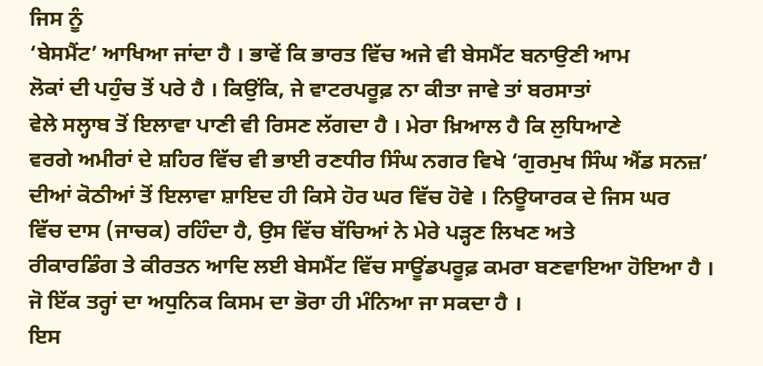ਜਿਸ ਨੂੰ
‘ਬੇਸਮੈਂਟ’ ਆਖਿਆ ਜਾਂਦਾ ਹੈ । ਭਾਵੇਂ ਕਿ ਭਾਰਤ ਵਿੱਚ ਅਜੇ ਵੀ ਬੇਸਮੈਂਟ ਬਨਾਉਣੀ ਆਮ
ਲੋਕਾਂ ਦੀ ਪਹੁੰਚ ਤੋਂ ਪਰੇ ਹੈ । ਕਿਉਂਕਿ, ਜੇ ਵਾਟਰਪਰੂਫ਼ ਨਾ ਕੀਤਾ ਜਾਵੇ ਤਾਂ ਬਰਸਾਤਾਂ
ਵੇਲੇ ਸਲ੍ਹਾਬ ਤੋਂ ਇਲਾਵਾ ਪਾਣੀ ਵੀ ਰਿਸਣ ਲੱਗਦਾ ਹੈ । ਮੇਰਾ ਖ਼ਿਆਲ ਹੈ ਕਿ ਲੁਧਿਆਣੇ
ਵਰਗੇ ਅਮੀਰਾਂ ਦੇ ਸ਼ਹਿਰ ਵਿੱਚ ਵੀ ਭਾਈ ਰਣਧੀਰ ਸਿੰਘ ਨਗਰ ਵਿਖੇ ‘ਗੁਰਮੁਖ ਸਿੰਘ ਐਂਡ ਸਨਜ਼’
ਦੀਆਂ ਕੋਠੀਆਂ ਤੋਂ ਇਲਾਵਾ ਸ਼ਾਇਦ ਹੀ ਕਿਸੇ ਹੋਰ ਘਰ ਵਿੱਚ ਹੋਵੇ । ਨਿਊਯਾਰਕ ਦੇ ਜਿਸ ਘਰ
ਵਿੱਚ ਦਾਸ (ਜਾਚਕ) ਰਹਿੰਦਾ ਹੈ, ਉਸ ਵਿੱਚ ਬੱਚਿਆਂ ਨੇ ਮੇਰੇ ਪੜ੍ਹਣ ਲਿਖਣ ਅਤੇ
ਰੀਕਾਰਡਿੰਗ ਤੇ ਕੀਰਤਨ ਆਦਿ ਲਈ ਬੇਸਮੈਂਟ ਵਿੱਚ ਸਾਊਂਡਪਰੂਫ਼ ਕਮਰਾ ਬਣਵਾਇਆ ਹੋਇਆ ਹੈ ।
ਜੋ ਇੱਕ ਤਰ੍ਹਾਂ ਦਾ ਅਧੁਨਿਕ ਕਿਸਮ ਦਾ ਭੋਰਾ ਹੀ ਮੰਨਿਆ ਜਾ ਸਕਦਾ ਹੈ ।
ਇਸ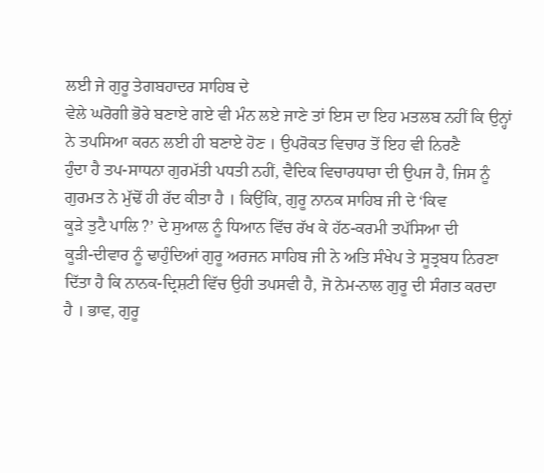ਲਈ ਜੇ ਗੁਰੂ ਤੇਗਬਹਾਦਰ ਸਾਹਿਬ ਦੇ
ਵੇਲੇ ਘਰੋਗੀ ਭੋਰੇ ਬਣਾਏ ਗਏ ਵੀ ਮੰਨ ਲਏ ਜਾਣੇ ਤਾਂ ਇਸ ਦਾ ਇਹ ਮਤਲਬ ਨਹੀਂ ਕਿ ਉਨ੍ਹਾਂ
ਨੇ ਤਪਸਿਆ ਕਰਨ ਲਈ ਹੀ ਬਣਾਏ ਹੋਣ । ਉਪਰੋਕਤ ਵਿਚਾਰ ਤੋਂ ਇਹ ਵੀ ਨਿਰਣੈ
ਹੁੰਦਾ ਹੈ ਤਪ-ਸਾਧਨਾ ਗੁਰਮੱਤੀ ਪਧਤੀ ਨਹੀਂ, ਵੈਦਿਕ ਵਿਚਾਰਧਾਰਾ ਦੀ ਉਪਜ ਹੈ, ਜਿਸ ਨੂੰ
ਗੁਰਮਤ ਨੇ ਮੁੱਢੋਂ ਹੀ ਰੱਦ ਕੀਤਾ ਹੈ । ਕਿਉਂਕਿ, ਗੁਰੂ ਨਾਨਕ ਸਾਹਿਬ ਜੀ ਦੇ ‘ਕਿਵ
ਕੂੜੇ ਤੁਟੈ ਪਾਲਿ ?’ ਦੇ ਸੁਆਲ ਨੂੰ ਧਿਆਨ ਵਿੱਚ ਰੱਖ ਕੇ ਹੱਠ-ਕਰਮੀ ਤਪੱਸਿਆ ਦੀ
ਕੂੜੀ-ਦੀਵਾਰ ਨੂੰ ਢਾਹੁੰਦਿਆਂ ਗੁਰੂ ਅਰਜਨ ਸਾਹਿਬ ਜੀ ਨੇ ਅਤਿ ਸੰਖੇਪ ਤੇ ਸੂਤ੍ਰਬਧ ਨਿਰਣਾ
ਦਿੱਤਾ ਹੈ ਕਿ ਨਾਨਕ-ਦ੍ਰਿਸ਼ਟੀ ਵਿੱਚ ਉਹੀ ਤਪਸਵੀ ਹੈ, ਜੋ ਨੇਮ-ਨਾਲ ਗੁਰੂ ਦੀ ਸੰਗਤ ਕਰਦਾ
ਹੈ । ਭਾਵ, ਗੁਰੂ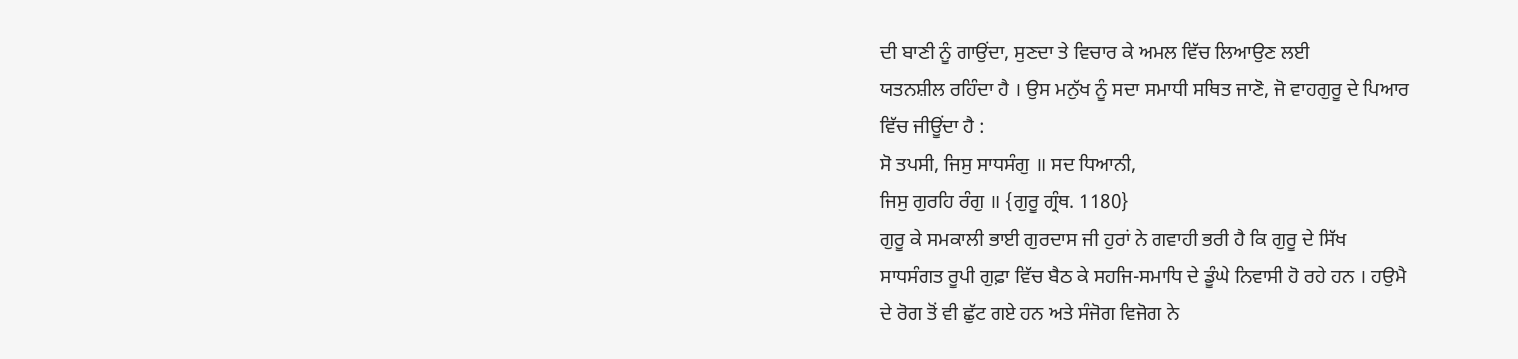ਦੀ ਬਾਣੀ ਨੂੰ ਗਾਉਂਦਾ, ਸੁਣਦਾ ਤੇ ਵਿਚਾਰ ਕੇ ਅਮਲ ਵਿੱਚ ਲਿਆਉਣ ਲਈ
ਯਤਨਸ਼ੀਲ ਰਹਿੰਦਾ ਹੈ । ਉਸ ਮਨੁੱਖ ਨੂੰ ਸਦਾ ਸਮਾਧੀ ਸਥਿਤ ਜਾਣੋ, ਜੋ ਵਾਹਗੁਰੂ ਦੇ ਪਿਆਰ
ਵਿੱਚ ਜੀਊਂਦਾ ਹੈ :
ਸੋ ਤਪਸੀ, ਜਿਸੁ ਸਾਧਸੰਗੁ ॥ ਸਦ ਧਿਆਨੀ,
ਜਿਸੁ ਗੁਰਹਿ ਰੰਗੁ ॥ {ਗੁਰੂ ਗ੍ਰੰਥ. 1180}
ਗੁਰੂ ਕੇ ਸਮਕਾਲੀ ਭਾਈ ਗੁਰਦਾਸ ਜੀ ਹੁਰਾਂ ਨੇ ਗਵਾਹੀ ਭਰੀ ਹੈ ਕਿ ਗੁਰੂ ਦੇ ਸਿੱਖ
ਸਾਧਸੰਗਤ ਰੂਪੀ ਗੁਫ਼ਾ ਵਿੱਚ ਬੈਠ ਕੇ ਸਹਜਿ-ਸਮਾਧਿ ਦੇ ਡੂੰਘੇ ਨਿਵਾਸੀ ਹੋ ਰਹੇ ਹਨ । ਹਉਮੈ
ਦੇ ਰੋਗ ਤੋਂ ਵੀ ਛੁੱਟ ਗਏ ਹਨ ਅਤੇ ਸੰਜੋਗ ਵਿਜੋਗ ਨੇ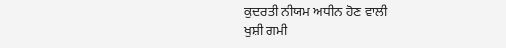ਕੁਦਰਤੀ ਨੀਯਮ ਅਧੀਨ ਹੋਣ ਵਾਲੀ
ਖੁਸ਼ੀ ਗਮੀ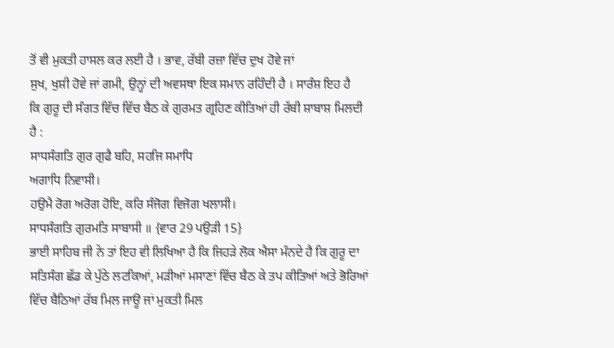ਤੋਂ ਵੀ ਮੁਕਤੀ ਹਾਸਲ ਕਰ ਲਈ ਹੈ । ਭਾਵ, ਰੱਬੀ ਰਜ਼ਾ ਵਿੱਚ ਦੁਖ ਹੋਵੇ ਜਾਂ
ਸੁਖ, ਖੁਸ਼ੀ ਹੋਵੇ ਜਾਂ ਗਮੀ, ਉਨ੍ਹਾਂ ਦੀ ਅਵਸਥਾ ਇਕ ਸਮਾਨ ਰਹਿੰਦੀ ਹੈ । ਸਾਰੰਸ਼ ਇਹ ਹੈ
ਕਿ ਗੁਰੂ ਦੀ ਸੰਗਤ ਵਿੱਚ ਵਿੱਚ ਬੈਠ ਕੇ ਗੁਰਮਤ ਗ੍ਰਹਿਣ ਕੀਤਿਆਂ ਹੀ ਰੱਬੀ ਸ਼ਾਬਾਸ਼ ਮਿਲਦੀ
ਹੈ :
ਸਾਧਸੰਗਤਿ ਗੁਰ ਗੁਫੈ ਬਹਿ, ਸਹਜਿ ਸਮਾਧਿ
ਅਗਾਧਿ ਨਿਵਾਸੀ।
ਹਉਮੈ ਰੋਗ ਅਰੋਗ ਹੋਇ, ਕਰਿ ਸੰਜੋਗ ਵਿਜੋਗ ਖਲਾਸੀ।
ਸਾਧਸੰਗਤਿ ਗੁਰਮਤਿ ਸਾਬਾਸੀ ॥ {ਵਾਰ 29 ਪਉੜੀ 15}
ਭਾਈ ਸਾਹਿਬ ਜੀ ਨੇ ਤਾਂ ਇਹ ਵੀ ਲਿਖਿਆ ਹੈ ਕਿ ਜਿਹੜੇ ਲੋਕ ਐਸਾ ਮੰਨਦੇ ਹੈ ਕਿ ਗੁਰੂ ਦਾ
ਸਤਿਸੰਗ ਛੱਡ ਕੇ ਪੁੱਠੇ ਲਟਕਿਆਂ, ਮੜੀਆਂ ਮਸਾਣਾਂ ਵਿੱਚ ਬੈਠ ਕੇ ਤਪ ਕੀਤਿਆਂ ਅਤੇ ਭੋਰਿਆਂ
ਵਿੱਚ ਬੈਠਿਆਂ ਰੱਬ ਮਿਲ ਜਾਊ ਜਾਂ ਮੁਕਤੀ ਮਿਲ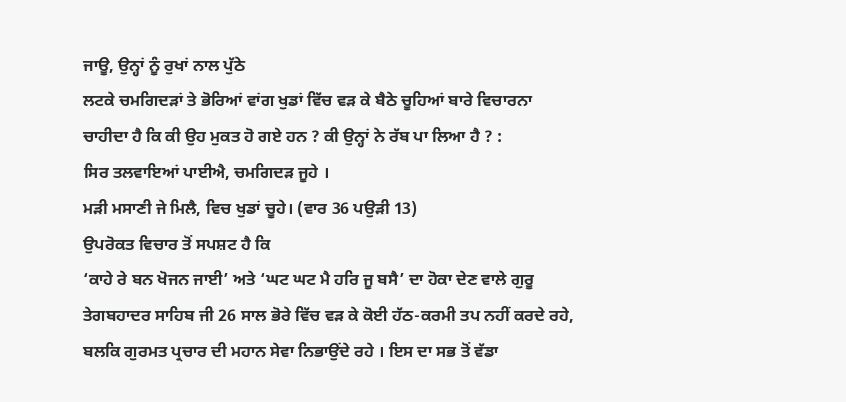ਜਾਊ, ਉਨ੍ਹਾਂ ਨੂੰ ਰੁਖਾਂ ਨਾਲ ਪੁੱਠੇ
ਲਟਕੇ ਚਮਗਿਦੜਾਂ ਤੇ ਭੋਰਿਆਂ ਵਾਂਗ ਖੁਡਾਂ ਵਿੱਚ ਵੜ ਕੇ ਬੈਠੇ ਚੂਹਿਆਂ ਬਾਰੇ ਵਿਚਾਰਨਾ
ਚਾਹੀਦਾ ਹੈ ਕਿ ਕੀ ਉਹ ਮੁਕਤ ਹੋ ਗਏ ਹਨ ? ਕੀ ਉਨ੍ਹਾਂ ਨੇ ਰੱਬ ਪਾ ਲਿਆ ਹੈ ? :
ਸਿਰ ਤਲਵਾਇਆਂ ਪਾਈਐ, ਚਮਗਿਦੜ ਜੂਹੇ ।
ਮੜੀ ਮਸਾਣੀ ਜੇ ਮਿਲੈ, ਵਿਚ ਖੁਡਾਂ ਚੂਹੇ। (ਵਾਰ 36 ਪਉੜੀ 13)
ਉਪਰੋਕਤ ਵਿਚਾਰ ਤੋਂ ਸਪਸ਼ਟ ਹੈ ਕਿ
‘ਕਾਹੇ ਰੇ ਬਨ ਖੋਜਨ ਜਾਈ’ ਅਤੇ ‘ਘਟ ਘਟ ਮੈ ਹਰਿ ਜੂ ਬਸੈ’ ਦਾ ਹੋਕਾ ਦੇਣ ਵਾਲੇ ਗੁਰੂ
ਤੇਗਬਹਾਦਰ ਸਾਹਿਬ ਜੀ 26 ਸਾਲ ਭੋਰੇ ਵਿੱਚ ਵੜ ਕੇ ਕੋਈ ਹੱਠ-ਕਰਮੀ ਤਪ ਨਹੀਂ ਕਰਦੇ ਰਹੇ,
ਬਲਕਿ ਗੁਰਮਤ ਪ੍ਰਚਾਰ ਦੀ ਮਹਾਨ ਸੇਵਾ ਨਿਭਾਉਂਦੇ ਰਹੇ । ਇਸ ਦਾ ਸਭ ਤੋਂ ਵੱਡਾ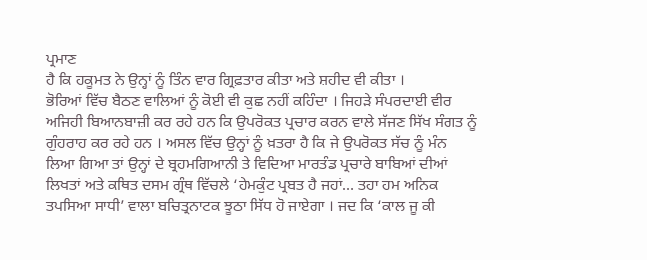ਪ੍ਰਮਾਣ
ਹੈ ਕਿ ਹਕੂਮਤ ਨੇ ਉਨ੍ਹਾਂ ਨੂੰ ਤਿੰਨ ਵਾਰ ਗ੍ਰਿਫ਼ਤਾਰ ਕੀਤਾ ਅਤੇ ਸ਼ਹੀਦ ਵੀ ਕੀਤਾ ।
ਭੋਰਿਆਂ ਵਿੱਚ ਬੈਠਣ ਵਾਲਿਆਂ ਨੂੰ ਕੋਈ ਵੀ ਕੁਛ ਨਹੀਂ ਕਹਿੰਦਾ । ਜਿਹੜੇ ਸੰਪਰਦਾਈ ਵੀਰ
ਅਜਿਹੀ ਬਿਆਨਬਾਜ਼ੀ ਕਰ ਰਹੇ ਹਨ ਕਿ ਉਪਰੋਕਤ ਪ੍ਰਚਾਰ ਕਰਨ ਵਾਲੇ ਸੱਜਣ ਸਿੱਖ ਸੰਗਤ ਨੂੰ
ਗੁੰਹਰਾਹ ਕਰ ਰਹੇ ਹਨ । ਅਸਲ ਵਿੱਚ ਉਨ੍ਹਾਂ ਨੂੰ ਖ਼ਤਰਾ ਹੈ ਕਿ ਜੇ ਉਪਰੋਕਤ ਸੱਚ ਨੂੰ ਮੰਨ
ਲਿਆ ਗਿਆ ਤਾਂ ਉਨ੍ਹਾਂ ਦੇ ਬ੍ਰਹਮਗਿਆਨੀ ਤੇ ਵਿਦਿਆ ਮਾਰਤੰਡ ਪ੍ਰਚਾਰੇ ਬਾਬਿਆਂ ਦੀਆਂ
ਲਿਖਤਾਂ ਅਤੇ ਕਥਿਤ ਦਸਮ ਗ੍ਰੰਥ ਵਿੱਚਲੇ ‘ਹੇਮਕੁੰਟ ਪ੍ਰਬਤ ਹੈ ਜਹਾਂ… ਤਹਾ ਹਮ ਅਨਿਕ
ਤਪਸਿਆ ਸਾਧੀ’ ਵਾਲਾ ਬਚਿਤ੍ਰਨਾਟਕ ਝੂਠਾ ਸਿੱਧ ਹੋ ਜਾਏਗਾ । ਜਦ ਕਿ ‘ਕਾਲ ਜੂ ਕੀ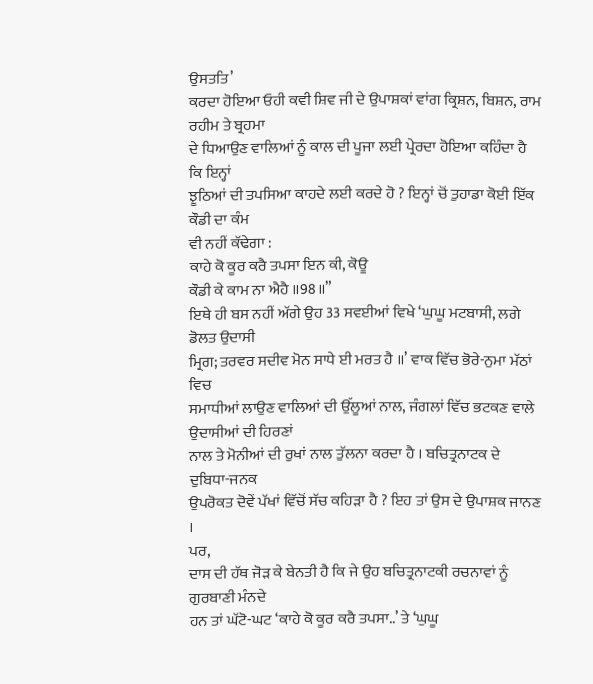ਉਸਤਤਿ’
ਕਰਦਾ ਹੋਇਆ ਓਹੀ ਕਵੀ ਸ਼ਿਵ ਜੀ ਦੇ ਉਪਾਸ਼ਕਾਂ ਵਾਂਗ ਕ੍ਰਿਸ਼ਨ, ਬਿਸ਼ਨ, ਰਾਮ ਰਹੀਮ ਤੇ ਬ੍ਰਹਮਾ
ਦੇ ਧਿਆਉਣ ਵਾਲਿਆਂ ਨੂੰ ਕਾਲ ਦੀ ਪੂਜਾ ਲਈ ਪ੍ਰੇਰਦਾ ਹੋਇਆ ਕਹਿੰਦਾ ਹੈ ਕਿ ਇਨ੍ਹਾਂ
ਝੂਠਿਆਂ ਦੀ ਤਪਸਿਆ ਕਾਹਦੇ ਲਈ ਕਰਦੇ ਹੋ ? ਇਨ੍ਹਾਂ ਚੋਂ ਤੁਹਾਡਾ ਕੋਈ ਇੱਕ ਕੌਡੀ ਦਾ ਕੰਮ
ਵੀ ਨਹੀਂ ਕੱਢੇਗਾ :
ਕਾਹੇ ਕੋ ਕੂਰ ਕਰੈ ਤਪਸਾ ਇਨ ਕੀ, ਕੋਊ
ਕੌਡੀ ਕੇ ਕਾਮ ਨਾ ਐਹੈ ॥98॥”
ਇਥੇ ਹੀ ਬਸ ਨਹੀਂ ਅੱਗੇ ਉਹ 33 ਸਵਈਆਂ ਵਿਖੇ ‘ਘੁਘੂ ਮਟਬਾਸੀ, ਲਗੇ ਡੋਲਤ ਉਦਾਸੀ
ਮ੍ਰਿਗ; ਤਰਵਰ ਸਦੀਵ ਮੋਨ ਸਾਧੇ ਈ ਮਰਤ ਹੈ ॥’ ਵਾਕ ਵਿੱਚ ਭੋਰੇ-ਨੁਮਾ ਮੱਠਾਂ ਵਿਚ
ਸਮਾਧੀਆਂ ਲਾਉਣ ਵਾਲਿਆਂ ਦੀ ਉੱਲੂਆਂ ਨਾਲ, ਜੰਗਲਾਂ ਵਿੱਚ ਭਟਕਣ ਵਾਲੇ ਉਦਾਸੀਆਂ ਦੀ ਹਿਰਣਾਂ
ਨਾਲ ਤੇ ਮੋਨੀਆਂ ਦੀ ਰੁਖਾਂ ਨਾਲ ਤੁੱਲਨਾ ਕਰਦਾ ਹੈ । ਬਚਿਤ੍ਰਨਾਟਕ ਦੇ ਦੁਬਿਧਾ-ਜਨਕ
ਉਪਰੋਕਤ ਦੋਵੇਂ ਪੱਖਾਂ ਵਿੱਚੋਂ ਸੱਚ ਕਹਿੜਾ ਹੈ ? ਇਹ ਤਾਂ ਉਸ ਦੇ ਉਪਾਸ਼ਕ ਜਾਨਣ ।
ਪਰ,
ਦਾਸ ਦੀ ਹੱਥ ਜੋੜ ਕੇ ਬੇਨਤੀ ਹੈ ਕਿ ਜੇ ਉਹ ਬਚਿਤ੍ਰਨਾਟਕੀ ਰਚਨਾਵਾਂ ਨੂੰ ਗੁਰਬਾਣੀ ਮੰਨਦੇ
ਹਨ ਤਾਂ ਘੱਟੋ-ਘਟ ‘ਕਾਹੇ ਕੋ ਕੂਰ ਕਰੈ ਤਪਸਾ..’ ਤੇ ‘ਘੁਘੂ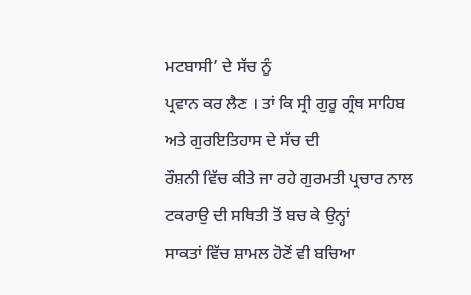ਮਟਬਾਸੀ’ ਦੇ ਸੱਚ ਨੂੰ
ਪ੍ਰਵਾਨ ਕਰ ਲੈਣ । ਤਾਂ ਕਿ ਸ੍ਰੀ ਗੁਰੂ ਗ੍ਰੰਥ ਸਾਹਿਬ ਅਤੇ ਗੁਰਇਤਿਹਾਸ ਦੇ ਸੱਚ ਦੀ
ਰੌਸ਼ਨੀ ਵਿੱਚ ਕੀਤੇ ਜਾ ਰਹੇ ਗੁਰਮਤੀ ਪ੍ਰਚਾਰ ਨਾਲ ਟਕਰਾਉ ਦੀ ਸਥਿਤੀ ਤੋਂ ਬਚ ਕੇ ਉਨ੍ਹਾਂ
ਸਾਕਤਾਂ ਵਿੱਚ ਸ਼ਾਮਲ ਹੋਣੋਂ ਵੀ ਬਚਿਆ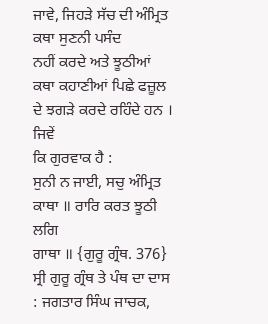ਜਾਵੇ, ਜਿਹੜੇ ਸੱਚ ਦੀ ਅੰਮ੍ਰਿਤ ਕਥਾ ਸੁਣਨੀ ਪਸੰਦ
ਨਹੀਂ ਕਰਦੇ ਅਤੇ ਝੂਠੀਆਂ ਕਥਾ ਕਹਾਣੀਆਂ ਪਿਛੇ ਫਜ਼ੂਲ ਦੇ ਝਗੜੇ ਕਰਦੇ ਰਹਿੰਦੇ ਹਨ । ਜਿਵੇਂ
ਕਿ ਗੁਰਵਾਕ ਹੈ :
ਸੁਨੀ ਨ ਜਾਈ, ਸਚੁ ਅੰਮ੍ਰਿਤ ਕਾਥਾ ॥ ਰਾਰਿ ਕਰਤ ਝੂਠੀ ਲਗਿ
ਗਾਥਾ ॥ {ਗੁਰੂ ਗ੍ਰੰਥ. 376}
ਸ੍ਰੀ ਗੁਰੂ ਗ੍ਰੰਥ ਤੇ ਪੰਥ ਦਾ ਦਾਸ : ਜਗਤਾਰ ਸਿੰਘ ਜਾਚਕ,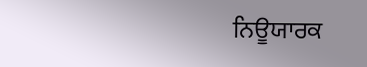ਨਿਊਯਾਰਕ